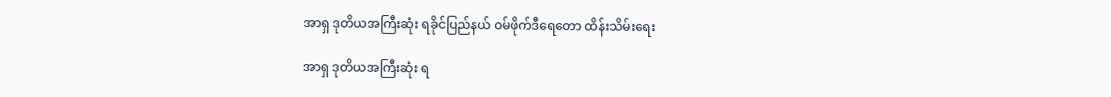အာရှ ဒုတိယအကြီးဆုံး ရခိုင်ပြည်နယ် ဝမ်ဖိုက်ဒီရေတော ထိန်းသိမ်းရေး

အာရှ ဒုတိယအကြီးဆုံး ရ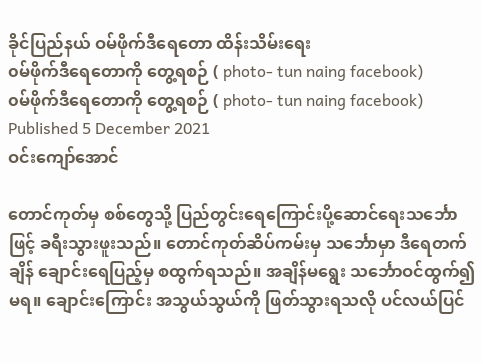ခိုင်ပြည်နယ် ဝမ်ဖိုက်ဒီရေတော ထိန်းသိမ်းရေး
၀မ်ဖိုက်ဒီရေတောကို တွေ့ရစဉ် ( photo- tun naing facebook)
၀မ်ဖိုက်ဒီရေတောကို တွေ့ရစဉ် ( photo- tun naing facebook)
Published 5 December 2021
ဝင်းကျော်အောင်

တောင်ကုတ်မှ စစ်တွေသို့ ပြည်တွင်းရေကြောင်းပို့ဆောင်ရေးသင်္ဘောဖြင့် ခရီးသွားဖူးသည်။ တောင်ကုတ်ဆိပ်ကမ်းမှ သင်္ဘောမှာ ဒီရေတက်ချိန် ချောင်းရေပြည့်မှ စထွက်ရသည်။ အချိန်မရွေး သင်္ဘောဝင်ထွက်၍ မရ။ ချောင်းကြောင်း အသွယ်သွယ်ကို ဖြတ်သွားရသလို ပင်လယ်ပြင်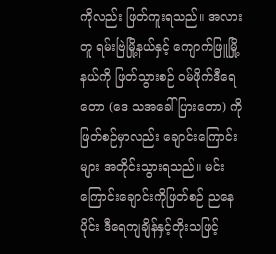ကိုလည်း ဖြတ်ကူးရသည်။ အလားတူ ရမ်းဗြဲမြို့နယ်နှင့် ကျောက်ဖြူမြို့နယ်ကို ဖြတ်သွားစဉ် ဝမ်ဖိုက်ဒီရေတော (ဒေ သအခေါ် ပြားတော) ကို ဖြတ်စဉ်မှာလည်း ချောင်းကြောင်းများ အတိုင်းသွားရသည်။ မင်းကြောင်းချောင်းကိုဖြတ်စဉ် ညနေပိုင်း ဒီရေကျချိန်နှင့်တိုးသဖြင့်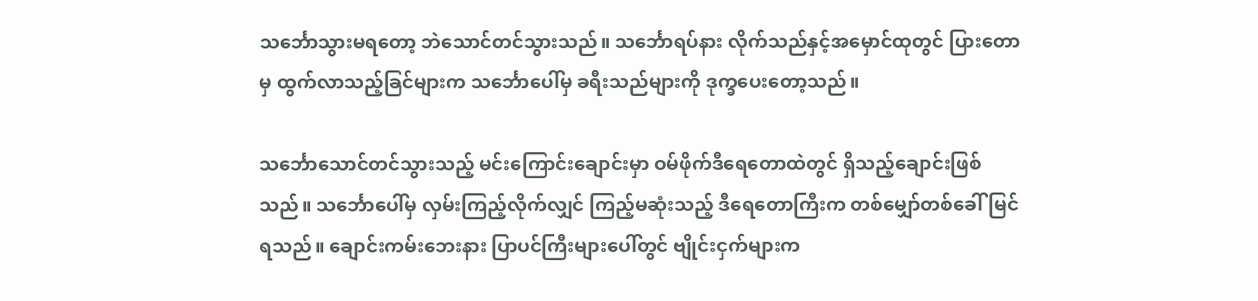သင်္ဘောသွားမရတော့ ဘဲသောင်တင်သွားသည်။ သင်္ဘောရပ်နား လိုက်သည်နှင့်အမှောင်ထုတွင် ပြားတောမှ ထွက်လာသည့်ခြင်များက သင်္ဘောပေါ်မှ ခရီးသည်များကို ဒုက္ခပေးတော့သည်။

သင်္ဘောသောင်တင်သွားသည့် မင်းကြောင်းချောင်းမှာ ဝမ်ဖိုက်ဒီရေတောထဲတွင် ရှိသည့်ချောင်းဖြစ်သည်။ သင်္ဘောပေါ်မှ လှမ်းကြည့်လိုက်လျှင် ကြည့်မဆုံးသည့် ဒီရေတောကြီးက တစ်မျှော်တစ်ခေါ်မြင်ရသည်။ ချောင်းကမ်းဘေးနား ပြာပင်ကြီးများပေါ်တွင် ဗျိုင်းငှက်များက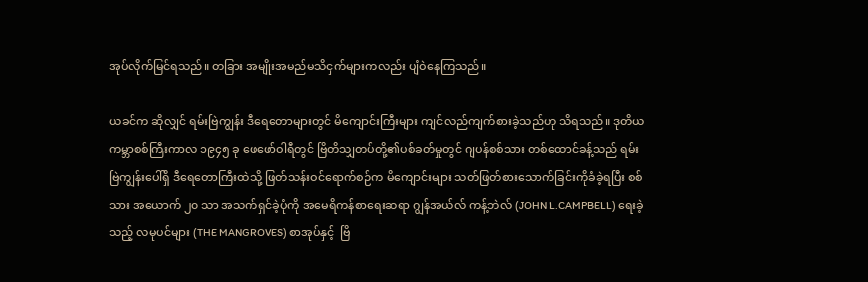အုပ်လိုက်မြင်ရသည်။ တခြား အမျိုးအမည်မသိငှက်များကလည်း ပျံဝဲနေကြသည်။

ယခင်က ဆိုလျှင် ရမ်းဗြဲကျွန်း ဒီရေတောများတွင် မိကျောင်းကြီးများ ကျင်လည်ကျက်စားခဲ့သည်ဟု သိရသည်။ ဒုတိယကမ္ဘာစစ်ကြီးကာလ ၁၉၄၅ ခု ဖေဖော်ဝါရီတွင် ဗြိတိသျှတပ်တို့၏ပစ်ခတ်မှုတွင် ဂျပန်စစ်သား တစ်ထောင်ခန့်သည် ရမ်းဗြဲကျွန်းပေါ်ရှိ ဒီရေတောကြီးထဲသို့ ဖြတ်သန်းဝင်ရောက်စဉ်က မိကျောင်းများ သတ်ဖြတ်စားသောက်ခြင်းကိုခံခဲ့ရပြီး စစ်သား အယောက် ၂၀ သာ အသက်ရှင်ခဲ့ပုံကို အမေရိကန်စာရေးဆရာ ဂျွန်အယ်လ် ကန့်ဘဲလ် (JOHN L.CAMPBELL) ရေးခဲ့သည့် လမုပင်များ (THE MANGROVES) စာအုပ်နှင့်  ဗြိ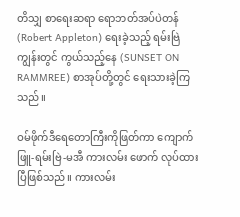တိသျှ စာရေးဆရာ ရောဘတ်အပ်ပဲတန်  (Robert Appleton) ရေးခဲ့သည့် ရမ်းဗြဲကျွန်းတွင် ကွယ်သည့်နေ (SUNSET ON RAMMREE) စာအုပ်တို့တွင် ရေးသားခဲ့ကြသည်။

ဝမ်ဖိုက်ဒီရေတောကြီးကိုဖြတ်ကာ ကျောက်ဖြူ-ရမ်းဗြဲ-မအီ ကားလမ်း ဖောက် လုပ်ထားပြီဖြစ်သည်။ ကားလမ်း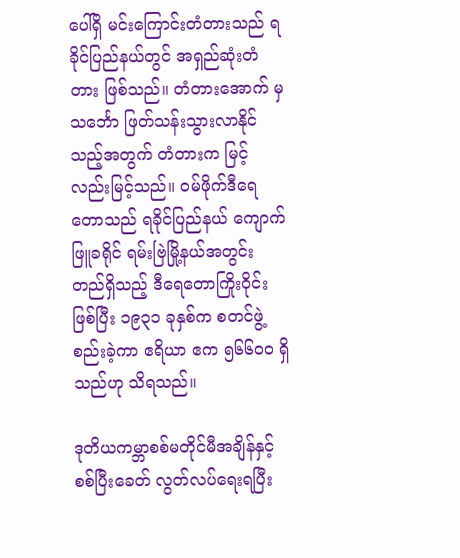ပေါ်ရှိ မင်းကြောင်းတံတားသည် ရခိုင်ပြည်နယ်တွင် အရှည်ဆုံးတံတား ဖြစ်သည်။ တံတားအောက် မှ သင်္ဘော ဖြတ်သန်းသွားလာနိုင်သည့်အတွက် တံတားက မြင့်လည်းမြင့်သည်။ ဝမ်ဖိုက်ဒီရေတောသည် ရခိုင်ပြည်နယ် ကျောက်ဖြူခရိုင် ရမ်းဗြဲမြို့နယ်အတွင်း တည်ရှိသည့် ဒီရေတောကြိုးဝိုင်းဖြစ်ပြီး ၁၉၃၁ ခုနှစ်က စတင်ဖွဲ့စည်းခဲ့ကာ ဧရိယာ ဧက ၅၆၆၀၀ ရှိသည်ဟု သိရသည်။

ဒုတိယကမ္ဘာစစ်မတိုင်မီအချိန်နှင့် စစ်ပြီးခေတ် လွတ်လပ်ရေးရပြီး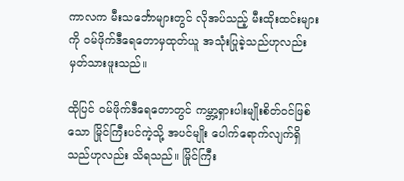ကာလက မီးသင်္ဘောများတွင် လိုအပ်သည့် မီးထိုးထင်းများကို ဝမ်ဖိုက်ဒီရေတောမှထုတ်ယူ အသုံးပြုခဲ့သည်ဟုလည်း မှတ်သားဖူးသည်။

ထိုပြင် ဝမ်ဖိုက်ဒီရေတောတွင် ကမ္ဘာ့ရှားပါးမျိုးစိတ်ဝင်ဖြစ်သော မြိုင်ကြီးပင်ကဲ့သို့ အပင်မျိုး ပေါက်ရောက်လျက်ရှိသည်ဟုလည်း သိရသည်။ မြိုင်ကြီး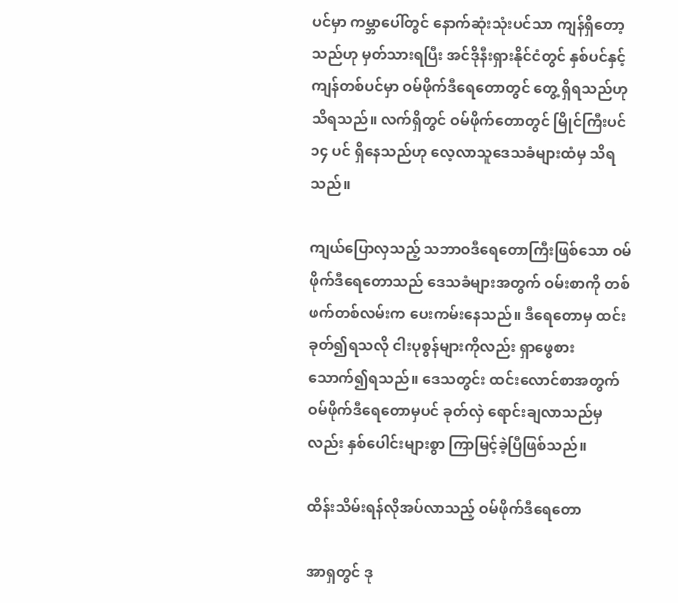ပင်မှာ ကမ္ဘာပေါ်တွင် နောက်ဆုံးသုံးပင်သာ ကျန်ရှိတော့သည်ဟု မှတ်သားရပြီး အင်ဒိုနီးရှားနိုင်ငံတွင် နှစ်ပင်နှင့် ကျန်တစ်ပင်မှာ ဝမ်ဖိုက်ဒီရေတောတွင် တွေ့ ရှိရသည်ဟုသိရသည်။ လက်ရှိတွင် ဝမ်ဖိုက်တောတွင် မြိုင်ကြီးပင် ၁၄ ပင် ရှိနေသည်ဟု လေ့လာသူဒေသခံများထံမှ သိရသည်။

ကျယ်ပြောလှသည့် သဘာဝဒီရေတောကြီးဖြစ်သော ဝမ်ဖိုက်ဒီရေတောသည် ဒေသခံများအတွက် ဝမ်းစာကို တစ်ဖက်တစ်လမ်းက ပေးကမ်းနေသည်။ ဒီရေတောမှ ထင်းခုတ်၍ရသလို ငါးပုစွန်များကိုလည်း ရှာဖွေစား သောက်၍ရသည်။ ဒေသတွင်း ထင်းလောင်စာအတွက် ဝမ်ဖိုက်ဒီရေတောမှပင် ခုတ်လှဲ ရောင်းချလာသည်မှလည်း နှစ်ပေါင်းများစွာ ကြာမြင့်ခဲ့ပြီဖြစ်သည်။

ထိန်းသိမ်းရန်လိုအပ်လာသည့် ဝမ်ဖိုက်ဒီရေတော

အာရှတွင် ဒု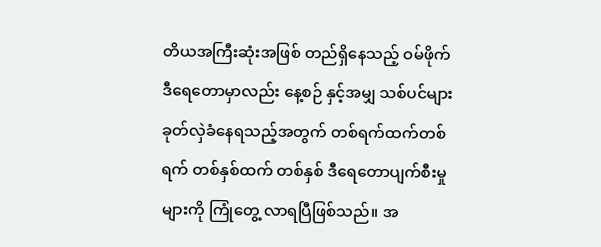တိယအကြီးဆုံးအဖြစ် တည်ရှိနေသည့် ဝမ်ဖိုက်ဒီရေတောမှာလည်း နေ့စဉ် နှင့်အမျှ သစ်ပင်များ ခုတ်လှဲခံနေရသည့်အတွက် တစ်ရက်ထက်တစ်ရက် တစ်နှစ်ထက် တစ်နှစ် ဒီရေတောပျက်စီးမှုများကို ကြုံတွေ့ လာရပြီဖြစ်သည်။ အ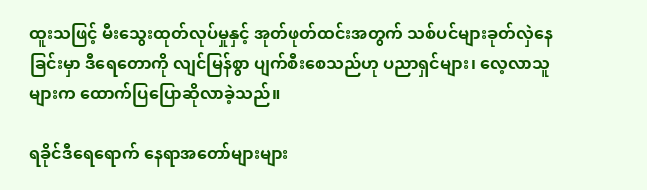ထူးသဖြင့် မီးသွေးထုတ်လုပ်မှုနှင့် အုတ်ဖုတ်ထင်းအတွက် သစ်ပင်များခုတ်လှဲနေခြင်းမှာ ဒီရေတောကို လျင်မြန်စွာ ပျက်စီးစေသည်ဟု ပညာရှင်များ၊ လေ့လာသူများက ထောက်ပြပြောဆိုလာခဲ့သည်။

ရခိုင်ဒီရေရောက် နေရာအတော်များများ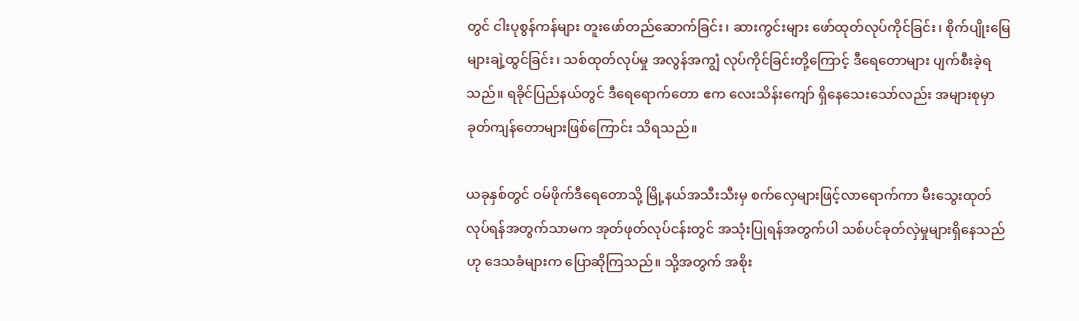တွင် ငါးပုစွန်ကန်များ တူးဖော်တည်ဆောက်ခြင်း၊ ဆားကွင်းများ ဖော်ထုတ်လုပ်ကိုင်ခြင်း၊ စိုက်ပျိုးမြေများချဲ့ထွင်ခြင်း၊ သစ်ထုတ်လုပ်မှု အလွန်အကျွံ လုပ်ကိုင်ခြင်းတို့ကြောင့် ဒီရေတောများ ပျက်စီးခဲ့ရသည်။ ရခိုင်ပြည်နယ်တွင် ဒီရေရောက်တော ဧက လေးသိန်းကျော် ရှိနေသေးသော်လည်း အများစုမှာ ခုတ်ကျန်တောများဖြစ်ကြောင်း သိရသည်။

ယခုနှစ်တွင် ဝမ်ဖိုက်ဒီရေတောသို့ မြို့နယ်အသီးသီးမှ စက်လှေများဖြင့်လာရောက်ကာ မီးသွေးထုတ်လုပ်ရန်အတွက်သာမက အုတ်ဖုတ်လုပ်ငန်းတွင် အသုံးပြုရန်အတွက်ပါ သစ်ပင်ခုတ်လှဲမှုများရှိနေသည်ဟု ဒေသခံများက ပြောဆိုကြသည်။ သို့အတွက် အစိုး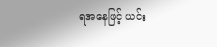ရအနေဖြင့် ယင်း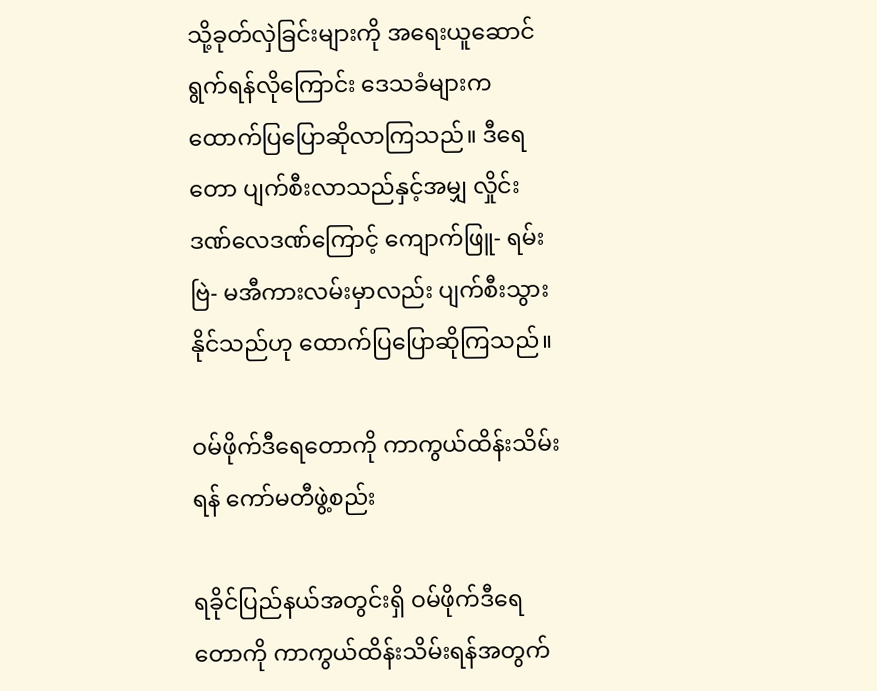သို့ခုတ်လှဲခြင်းများကို အရေးယူဆောင်ရွက်ရန်လိုကြောင်း ဒေသခံများကထောက်ပြပြောဆိုလာကြသည်။ ဒီရေတော ပျက်စီးလာသည်နှင့်အမျှ လှိုင်းဒဏ်လေဒဏ်ကြောင့် ကျောက်ဖြူ- ရမ်းဗြဲ- မအီကားလမ်းမှာလည်း ပျက်စီးသွားနိုင်သည်ဟု ထောက်ပြပြောဆိုကြသည်။

ဝမ်ဖိုက်ဒီရေတောကို ကာကွယ်ထိန်းသိမ်းရန် ကော်မတီဖွဲ့စည်း

ရခိုင်ပြည်နယ်အတွင်းရှိ ဝမ်ဖိုက်ဒီရေတောကို ကာကွယ်ထိန်းသိမ်းရန်အတွက်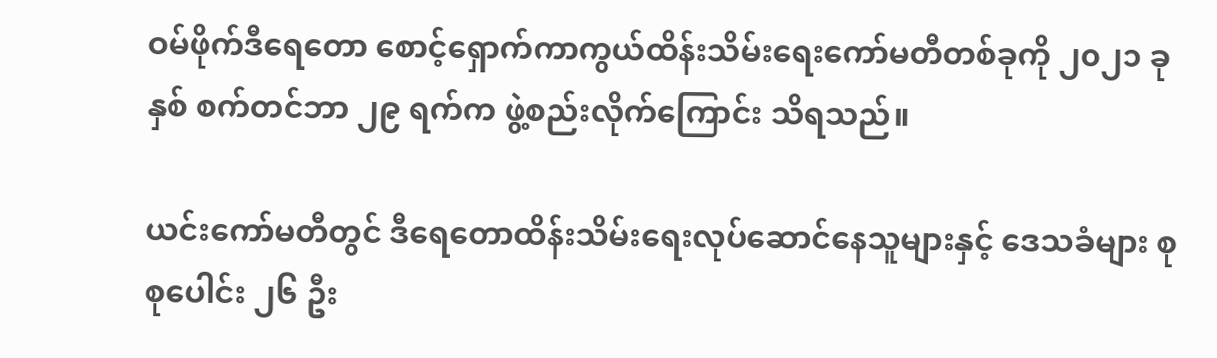ဝမ်ဖိုက်ဒီရေတော စောင့်ရှောက်ကာကွယ်ထိန်းသိမ်းရေးကော်မတီတစ်ခုကို ၂၀၂၁ ခုနှစ် စက်တင်ဘာ ၂၉ ရက်က ဖွဲ့စည်းလိုက်ကြောင်း သိရသည်။

ယင်းကော်မတီတွင် ဒီရေတောထိန်းသိမ်းရေးလုပ်ဆောင်နေသူများနှင့် ဒေသခံများ စုစုပေါင်း ၂၆ ဦး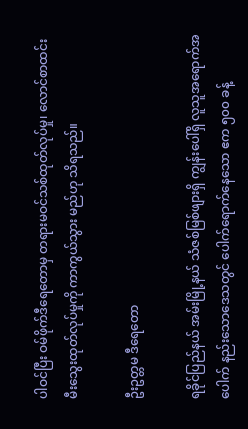ပါဝင်ပြီး ဝမ်ဖိုက်ဒီရေတောမှ တရားမဝင်သစ်ထုတ်လုပ်မှု၊ လောင်စာထင်းမီးသွေးထုတ်လုပ်မှုကို ကာကွယ်သွား မည်ဟု သိရသည်။

ဦးဥတ္တမ ဒီရေတော

ရခိုင်ပြည်နယ် အမ်းမြို့နယ် သံဇစ်မြစ်ဖျားရှိ ကျွန်းပေါ်ရှိ လူသူအရောက်အပေါက် နည်းသောဒေသတွင် ပေါက်ရောက်နေသော ဧက ၅၀၀ ခန့်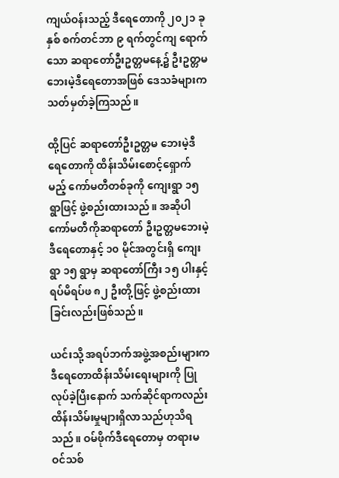ကျယ်ဝန်းသည့် ဒီရေတောကို ၂၀၂၁ ခုနှစ် စက်တင်ဘာ ၉ ရက်တွင်ကျ ရောက်သော ဆရာတော်ဦးဥတ္တမနေ့၌ ဦးဥတ္တမဘေးမဲ့ဒီရေတောအဖြစ် ဒေသခံများက သတ်မှတ်ခဲ့ကြသည်။

ထို့ပြင် ဆရာတော်ဦးဥတ္တမ ဘေးမဲ့ဒီရေတောကို ထိန်းသိမ်းစောင့်ရှောက်မည့် ကော်မတီတစ်ခုကို ကျေးရွာ ၁၅ ရွာဖြင့် ဖွဲ့စည်းထားသည်။ အဆိုပါကော်မတီကိုဆရာတော် ဦးဥတ္တမဘေးမဲ့ဒီရေတောနှင့် ၁၀ မိုင်အတွင်းရှိ ကျေးရွာ ၁၅ ရွာမှ ဆရာတော်ကြီး ၁၅ ပါးနှင့် ရပ်မိရပ်ဖ ၈၂ ဦးတို့ဖြင့် ဖွဲ့စည်းထားခြင်းလည်းဖြစ်သည်။

ယင်းသို့ အရပ်ဘက်အဖွဲ့အစည်းများက ဒီရေတောထိန်းသိမ်းရေးများကို ပြုလုပ်ခဲ့ပြီးနောက် သက်ဆိုင်ရာကလည်း ထိန်းသိမ်းမှုများရှိလာသည်ဟုသိရသည်။ ဝမ်ဖိုက်ဒီရေတောမှ တရားမဝင်သစ်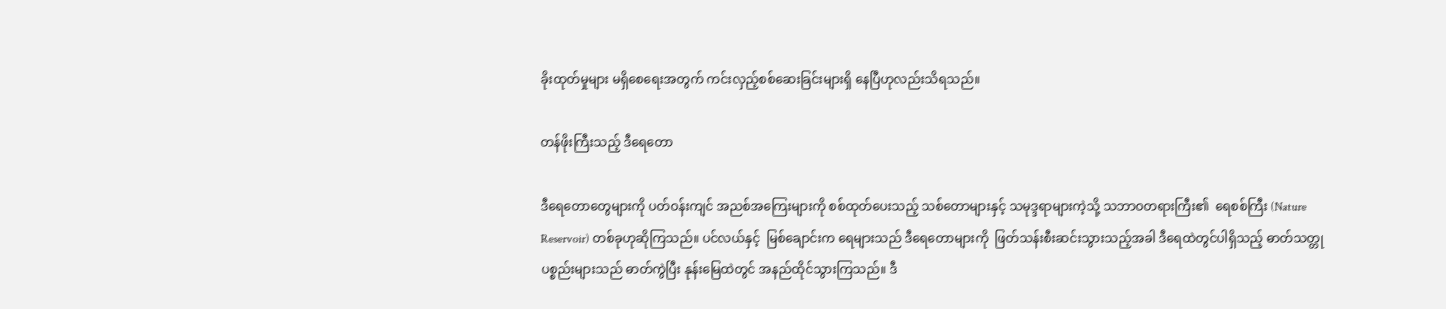ခိုးထုတ်မှုများ မရှိစေရေးအတွက် ကင်းလှည့်စစ်ဆေးခြင်းများရှိ နေပြီဟုလည်းသိရသည်။

တန်ဖိုးကြီးသည့် ဒီရေတော

ဒီရေတောတွေများကို ပတ်ဝန်းကျင် အညစ်အကြေးများကို စစ်ထုတ်ပေးသည့် သစ်တောများနှင့် သမုဒ္ဒရာများကဲ့သို့ သဘာဝတရားကြီး၏  ရေစစ်ကြီး (Nature Reservoir) တစ်ခုဟုဆိုကြသည်။ ပင်လယ်နှင့်  မြစ်ချောင်းက ရေများသည် ဒီရေတောများကို  ဖြတ်သန်းစီးဆင်းသွားသည့်အခါ ဒီရေထဲတွင်ပါရှိသည့် ဓာတ်သတ္တုပစ္စည်းများသည် ဓာတ်ကွဲပြီး နုန်းမြေထဲတွင် အနည်ထိုင်သွားကြသည်။ ဒီ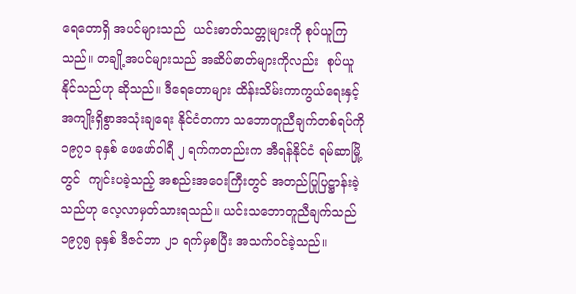ရေတောရှိ အပင်များသည်  ယင်းဓာတ်သတ္တုများကို စုပ်ယူကြသည်။ တချို့အပင်များသည် အဆိပ်ဓာတ်များကိုလည်း  စုပ်ယူနိုင်သည်ဟု ဆိုသည်။ ဒီရေတောများ ထိန်းသိမ်းကာကွယ်ရေးနှင့် အကျိုးရှိစွာအသုံးချရေး နိုင်ငံတကာ သဘောတူညီချက်တစ်ရပ်ကို ၁၉၇၁ ခုနှစ် ဖေဖော်ဝါရီ ၂ ရက်ကတည်းက အီရန်နိုင်ငံ ရမ်ဆာမြို့တွင်  ကျင်းပခဲ့သည့် အစည်းအဝေးကြီးတွင် အတည်ပြုပြဋ္ဌာန်းခဲ့သည်ဟု လေ့လာမှတ်သားရသည်။ ယင်းသဘောတူညီချက်သည်  ၁၉၇၅ ခုနှစ် ဒီဇင်ဘာ ၂၁ ရက်မှစပြီး အသက်ဝင်ခဲ့သည်။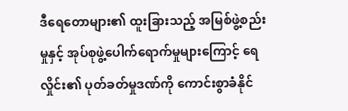ဒီရေတောများ၏ ထူးခြားသည့် အမြစ်ဖွဲ့စည်းမှုနှင့် အုပ်စုဖွဲ့ပေါက်ရောက်မှုများကြောင့် ရေလှိုင်း၏ ပုတ်ခတ်မှုဒဏ်ကို ကောင်းစွာခံနိုင်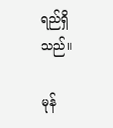ရည်ရှိသည်။

မုန်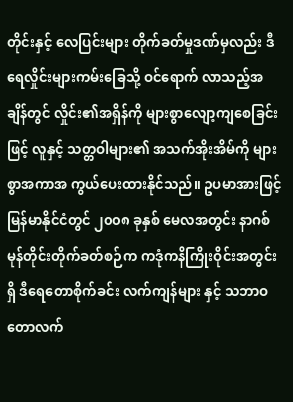တိုင်းနှင့် လေပြင်းများ တိုက်ခတ်မှုဒဏ်မှလည်း ဒီရေလှိုင်းများကမ်းခြေသို့ ဝင်ရောက် လာသည့်အချိန်တွင် လှိုင်း၏အရှိန်ကို များစွာလျော့ကျစေခြင်းဖြင့် လူနှင့် သတ္တဝါများ၏ အသက်အိုးအိမ်ကို များစွာအကာအ ကွယ်ပေးထားနိုင်သည်။ ဥပမာအားဖြင့် မြန်မာနိုင်ငံတွင် ၂၀၀၈ ခုနှစ် မေလအတွင်း နာဂစ်  မုန်တိုင်းတိုက်ခတ်စဉ်က ကဒုံကနိကြိုးဝိုင်းအတွင်းရှိ ဒီရေတောစိုက်ခင်း လက်ကျန်များ နှင့် သဘာဝတောလက်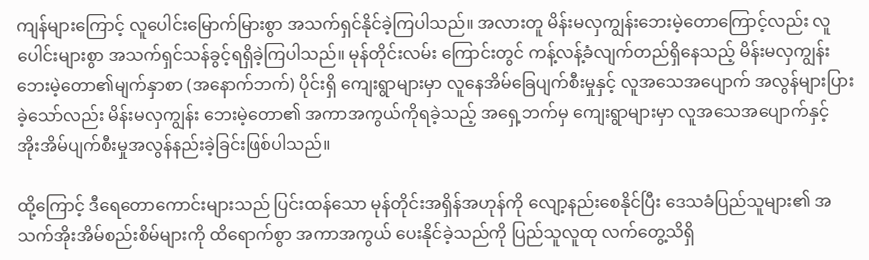ကျန်များကြောင့် လူပေါင်းမြောက်မြားစွာ အသက်ရှင်နိုင်ခဲ့ကြပါသည်။ အလားတူ မိန်းမလှကျွန်းဘေးမဲ့တောကြောင့်လည်း လူပေါင်းများစွာ အသက်ရှင်သန်ခွင့်ရရှိခဲ့ကြပါသည်။ မုန်တိုင်းလမ်း ကြောင်းတွင် ကန့်လန့်ခံလျက်တည်ရှိနေသည့် မိန်းမလှကျွန်းဘေးမဲ့တော၏မျက်နှာစာ (အနောက်ဘက်) ပိုင်းရှိ ကျေးရွာများမှာ လူနေအိမ်ခြေပျက်စီးမှုနှင့် လူအသေအပျောက် အလွန်များပြားခဲ့သော်လည်း မိန်းမလှကျွန်း ဘေးမဲ့တော၏ အကာအကွယ်ကိုရခဲ့သည့် အရှေ့ဘက်မှ ကျေးရွာများမှာ လူအသေအပျောက်နှင့် အိုးအိမ်ပျက်စီးမှုအလွန်နည်းခဲ့ခြင်းဖြစ်ပါသည်။

ထို့ကြောင့် ဒီရေတောကောင်းများသည် ပြင်းထန်သော မုန်တိုင်းအရှိန်အဟုန်ကို လျော့နည်းစေနိုင်ပြီး ဒေသခံပြည်သူများ၏ အသက်အိုးအိမ်စည်းစိမ်များကို ထိရောက်စွာ အကာအကွယ် ပေးနိုင်ခဲ့သည်ကို ပြည်သူလူထု လက်တွေ့သိရှိ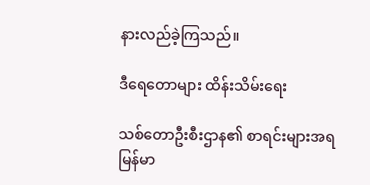နားလည်ခဲ့ကြသည်။

ဒီရေတောများ ထိန်းသိမ်းရေး

သစ်တောဦးစီးဌာန၏ စာရင်းများအရ မြန်မာ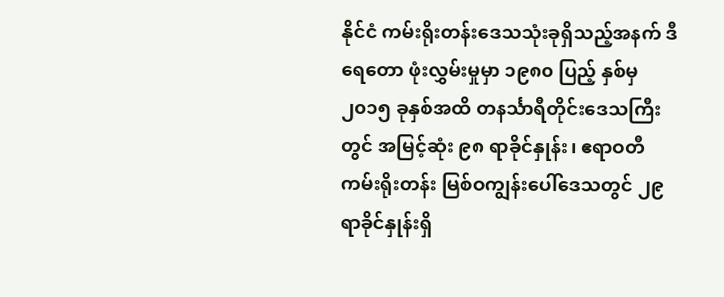နိုင်ငံ ကမ်းရိုးတန်းဒေသသုံးခုရှိသည့်အနက် ဒီရေတော ဖုံးလွှမ်းမှုမှာ ၁၉၈၀ ပြည့် နှစ်မှ ၂၀၁၅ ခုနှစ်အထိ တနင်္သာရီတိုင်းဒေသကြီးတွင် အမြင့်ဆုံး ၉၈ ရာခိုင်နှုန်း၊ ဧရာဝတီ ကမ်းရိုးတန်း မြစ်ဝကျွန်းပေါ်ဒေသတွင် ၂၉ ရာခိုင်နှုန်းရှိ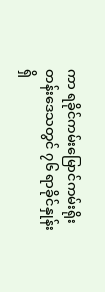ကာ ရခိုင်ကမ်းမြောင်ကမ်းရိုး တန်းဒေသတွင် ၇၆ ရာခိုင်နှုန်းရှိ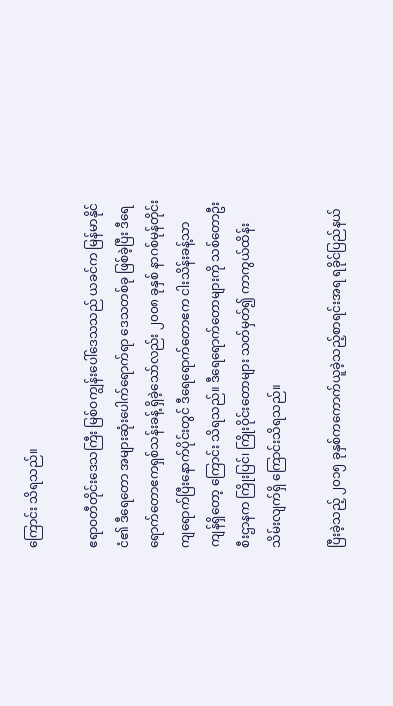ကြောင်း သိရသည်။

ဧရာဝတီတိုင်းဒေသကြီး မြစ်ဝကျွန်းပေါ်ဒေသသည် ယခင်က မြန်မာနိုင်ငံ၏ ဒီရေတော အများဆုံးပေါက်ရောက်ရာ ဒေသတစ်ခု ဖြစ်ခဲ့ပြီး ဒီရေရောက်တောဧကရှစ်သန်းခန့် ရှိခဲ့သော်လည်း ၂၀၀၈ ခုနှစ် နာဂစ်မုန်တိုင်း ကျရောက်ပြီးနောက်ပိုင်းတွင် ဒီရေရောက်တောဧက ငါးသိန်းခန့်သာကျန်ရှိတော့ ကြောင်း သိရသည်။ ဒီရေရောက်တောများကို သစ်တောဦးစီးဌာနက ကြိုးပြင်၊ ကြိုးဝိုင်းတောများ သတ်မှတ်၍ ကာကွယ်ထိန်းသိမ်းလျက်ရှိ ကြောင်းသိရသည်။

ပြီးခဲ့သည့် ၂၀၁၅ ခုနှစ်ကကောက်ယူခဲ့သည့်စာရင်းအရ ရခိုင်ပြည်နယ်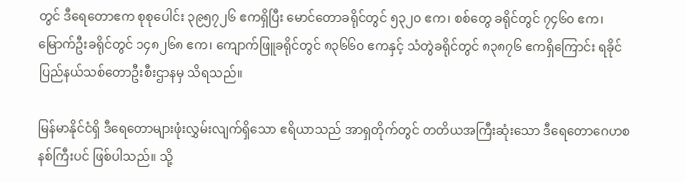တွင် ဒီရေတောဧက စုစုပေါင်း ၃၉၅၇၂၆ ဧကရှိပြီး မောင်တောခရိုင်တွင် ၅၃၂၀ ဧက၊ စစ်တွေ ခရိုင်တွင် ၇၄၆၀ ဧက၊ မြောက်ဦးခရိုင်တွင် ၁၄၈၂၆၈ ဧက၊ ကျောက်ဖြူခရိုင်တွင် ၈၃၆၆၀ ဧကနှင့် သံတွဲခရိုင်တွင် ၈၃၈၇၆ ဧကရှိကြောင်း ရခိုင်ပြည်နယ်သစ်တောဦးစီးဌာနမှ သိရသည်။

မြန်မာနိုင်ငံရှိ ဒီရေတောများဖုံးလွှမ်းလျက်ရှိသော ဧရိယာသည် အာရှတိုက်တွင် တတိယအကြီးဆုံးသော ဒီရေတောဂေဟစနစ်ကြီးပင် ဖြစ်ပါသည်။ သို့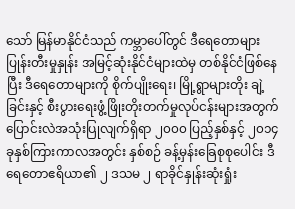သော် မြန်မာနိုင်ငံသည် ကမ္ဘာပေါ်တွင် ဒီရေတောများ ပြုန်းတီးမှုနှုန်း အမြင့်ဆုံးနိုင်ငံများထဲမှ တစ်နိုင်ငံဖြစ်နေပြီး ဒီရေတောများကို စိုက်ပျိုးရေး၊ မြို့ရွာများတိုး ချဲ့ခြင်းနှင့် စီးပွားရေးဖွံ့ဖြိုးတိုးတက်မှုလုပ်ငန်းများအတွက် ပြောင်းလဲအသုံးပြုလျက်ရှိရာ ၂၀၀၀ ပြည့်နှစ်နှင့် ၂၀၁၄ ခုနှစ်ကြားကာလအတွင်း နှစ်စဉ် ခန့်မှန်းခြေစုစုပေါင်း ဒီရေတောဧရိယာ၏ ၂ ဒသမ ၂ ရာခိုင်နှုန်းဆုံးရှုံး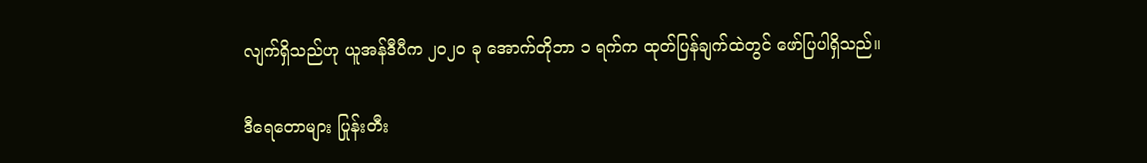လျက်ရှိသည်ဟု ယူအန်ဒီပီက ၂၀၂၀ ခု အောက်တိုဘာ ၁ ရက်က ထုတ်ပြန်ချက်ထဲတွင် ဖော်ပြပါရှိသည်။

ဒီရေတောများ ပြုန်းတီး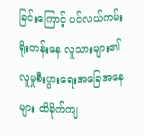ခြင်းကြောင့် ပင်လယ်ကမ်းရိုးတန်းနေ လူသားများ၏ လူမှုစီးပွားရေးအခြေအနေများ ထိခိုက်ကျ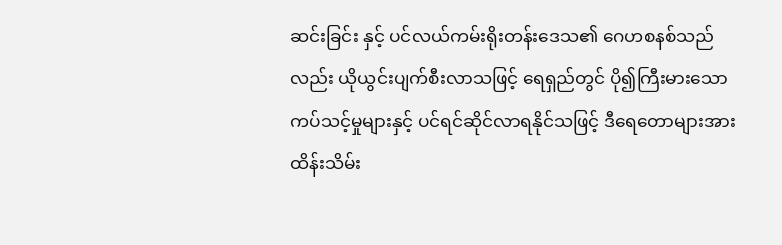ဆင်းခြင်း နှင့် ပင်လယ်ကမ်းရိုးတန်းဒေသ၏ ဂေဟစနစ်သည်လည်း ယိုယွင်းပျက်စီးလာသဖြင့် ရေရှည်တွင် ပို၍ကြီးမားသော ကပ်သင့်မှုများနှင့် ပင်ရင်ဆိုင်လာရနိုင်သဖြင့် ဒီရေတောများအား ထိန်းသိမ်း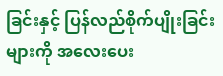ခြင်းနှင့် ပြန်လည်စိုက်ပျိုးခြင်းများကို အလေးပေး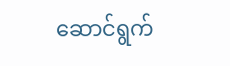ဆောင်ရွက်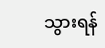သွားရန်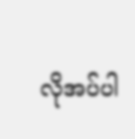လိုအပ်ပါ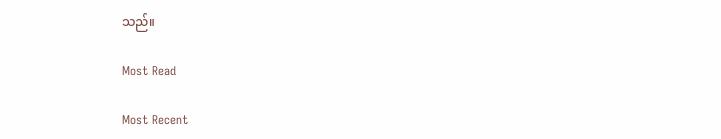သည်။

Most Read

Most Recent